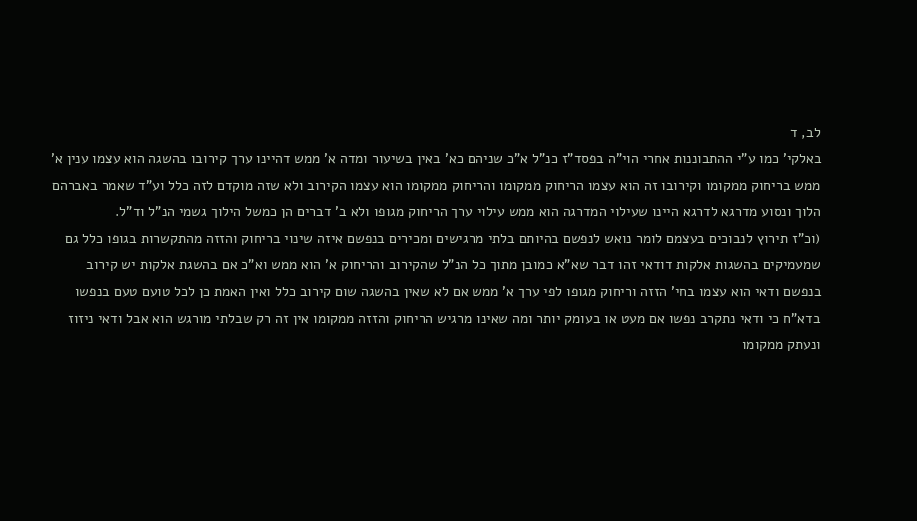לב, ד
באלקי' כמו ע"י ההתבוננות אחרי הוי"ה בפסד"ז כנ"ל א"כ שניהם כא' באין בשיעור ומדה א' ממש דהיינו ערך קירובו בהשגה הוא עצמו ענין א' ממש בריחוק ממקומו וקירובו זה הוא עצמו הריחוק ממקומו והריחוק ממקומו הוא עצמו הקירוב ולא שזה מוקדם לזה כלל וע"ד שאמר באברהם הלוך ונסוע מדרגא לדרגא היינו שעילוי המדרגה הוא ממש עילוי ערך הריחוק מגופו ולא ב' דברים הן כמשל הילוך גשמי הנ"ל וד"ל.
(וכ"ז תירוץ לנבוכים בעצמם לומר נואש לנפשם בהיותם בלתי מרגישים ומכירים בנפשם איזה שינוי בריחוק והזזה מהתקשרות בגופו כלל גם שמעמיקים בהשגות אלקות דודאי זהו דבר שא"א כמובן מתוך כל הנ"ל שהקירוב והריחוק א' הוא ממש וא"כ אם בהשגת אלקות יש קירוב בנפשם ודאי הוא עצמו בחי' הזזה וריחוק מגופו לפי ערך א' ממש אם לא שאין בהשגה שום קירוב כלל ואין האמת כן לכל טועם טעם בנפשו בדא"ח כי ודאי נתקרב נפשו אם מעט או בעומק יותר ומה שאינו מרגיש הריחוק והזזה ממקומו אין זה רק שבלתי מורגש הוא אבל ודאי ניזוז ונעתק ממקומו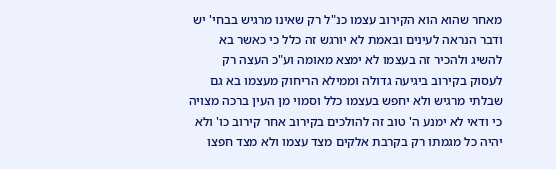מאחר שהוא הוא הקירוב עצמו כנ"ל רק שאינו מרגיש בבחי' יש ודבר הנראה לעינים ובאמת לא יורגש זה כלל כי כאשר בא להשיג ולהכיר זה בעצמו לא ימצא מאומה וע"כ העצה רק לעסוק בקירוב ביגיעה גדולה וממילא הריחוק מעצמו בא גם שבלתי מרגיש ולא יחפש בעצמו כלל וסמוי מן העין ברכה מצויה כי ודאי לא ימנע ה' טוב זה להולכים בקירוב אחר קירוב כו' ולא יהיה כל מגמתו רק בקרבת אלקים מצד עצמו ולא מצד חפצו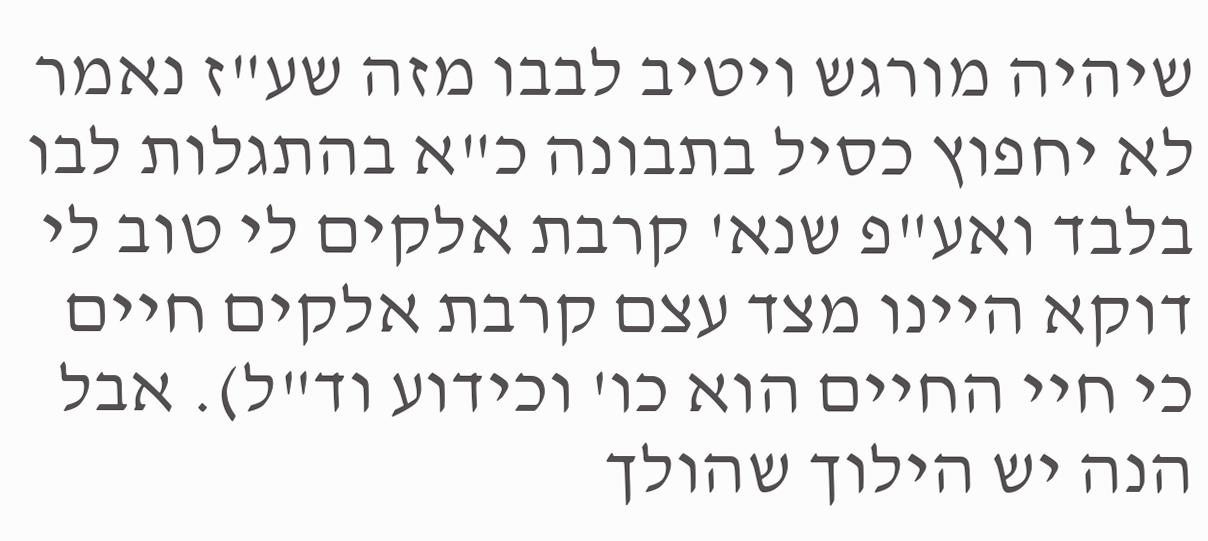שיהיה מורגש ויטיב לבבו מזה שע"ז נאמר לא יחפוץ כסיל בתבונה כ"א בהתגלות לבו בלבד ואע"פ שנא' קרבת אלקים לי טוב לי דוקא היינו מצד עצם קרבת אלקים חיים כי חיי החיים הוא כו' וכידוע וד"ל). אבל הנה יש הילוך שהולך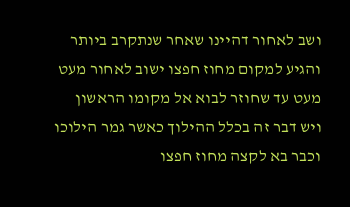ושב לאחור דהיינו שאחר שנתקרב ביותר והגיע למקום מחוז חפצו ישוב לאחור מעט מעט עד שחוזר לבוא אל מקומו הראשון ויש דבר זה בכלל ההילוך כאשר גמר הילוכו וכבר בא לקצה מחוז חפצו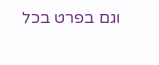וגם בפרט בכל